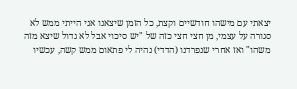יצאתי עם מישהו חודשיים וקצת, כל הזמן שיצאנו אני הייתי ממש לא סגורה על עצמי, מן חצי חצי כזה של "יש סיכוי אבל לא גדול שיצא מזה משהו" ואז אחרי שנפרדנו (הדדי) נהיה לי פתאום ממש קשה, עכשיו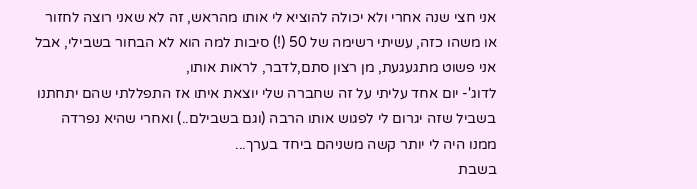אני חצי שנה אחרי ולא יכולה להוציא לי אותו מהראש, זה לא שאני רוצה לחזור או משהו כזה, עשיתי רשימה של 50 (!) סיבות למה הוא לא הבחור בשבילי, אבל אני פשוט מתגעגעת, מן רצון סתם,לדבר, לראות אותו,
לדוג'- יום אחד עליתי על זה שחברה שלי יוצאת איתו אז התפללתי שהם יתחתנו בשביל שזה יגרום לי לפגוש אותו הרבה (וגם בשבילם..) ואחרי שהיא נפרדה ממנו היה לי יותר קשה משניהם ביחד בערך...
בשבת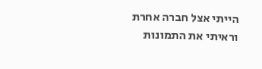הייתי אצל חברה אחרת וראיתי את התמונות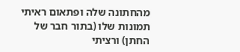מהחתונה שלה ופתאום ראיתי תמונות שלו (בתור חבר של החתן) ורציתי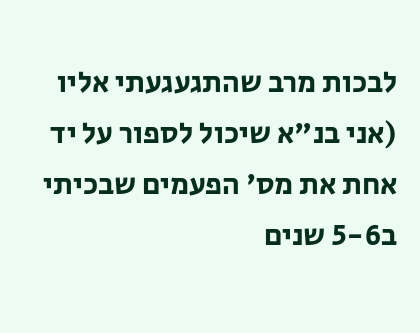לבכות מרב שהתגעגעתי אליו (אני בנ"א שיכול לספור על יד אחת את מס' הפעמים שבכיתי ב5-6 שנים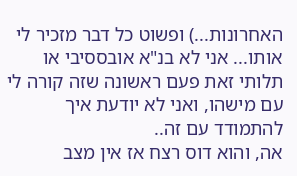האחרונות...) ופשוט כל דבר מזכיר לי אותו... אני לא בנ"א אובססיבי או תלותי זאת פעם ראשונה שזה קורה לי עם מישהו, ואני לא יודעת איך להתמודד עם זה..
אה, והוא דוס רצח אז אין מצב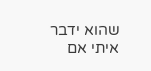שהוא ידבר איתי אם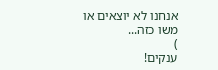אנחנו לא יוצאים או משו כזה...
)
ענקים!